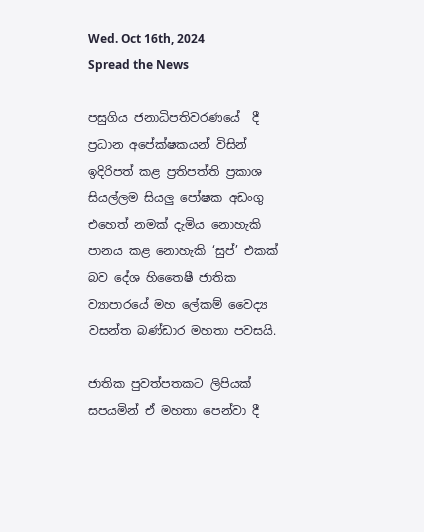Wed. Oct 16th, 2024
Spread the News

පසුගිය ජනාධිපතිවරණයේ  දී ප්‍රධාන අපේක්ෂකයන් විසින් ඉදිරිපත් කළ ප්‍රතිපත්ති ප්‍රකාශ සියල්ලම සියලු පෝෂක අඩංගු එහෙත් නමක් දැමිය නොහැකි පානය කළ නොහැකි ‘සුප්’ එකක් බව දේශ හිතෛෂී ජාතික ව්‍යාපාරයේ මහ ලේකම් වෛද්‍ය වසන්ත බණ්ඩාර මහතා පවසයි.

ජාතික පුවත්පතකට ලිපියක් සපයමින් ඒ මහතා පෙන්වා දී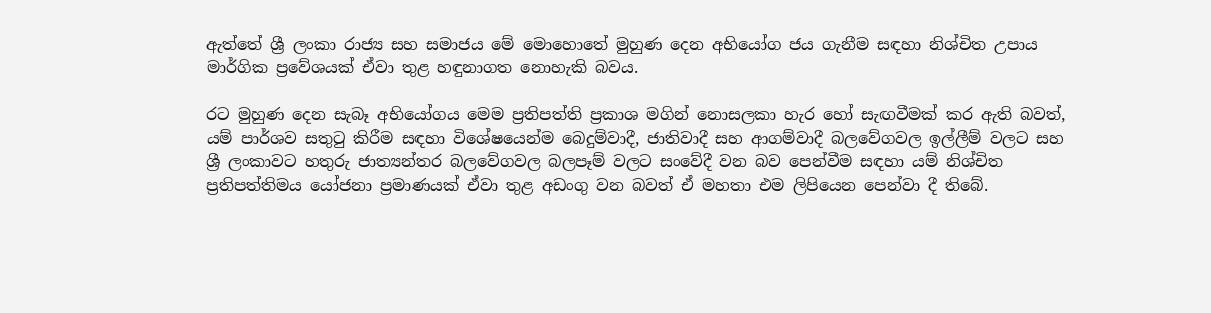ඇත්තේ ශ්‍රී ලංකා රාජ්‍ය සහ සමාජය මේ මොහොතේ මුහුණ දෙන අභියෝග ජය ගැනීම සඳහා නිශ්චිත උපාය මාර්ගික ප්‍රවේශයක් ඒවා තුළ හඳුනාගත නොහැකි බවය.

රට මුහුණ දෙන සැබෑ අභියෝගය මෙම ප්‍රතිපත්ති ප්‍රකාශ මගින් නොසලකා හැර හෝ සැඟවීමක් කර ඇති බවත්, යම් පාර්ශව සතුටු කිරීම සඳහා විශේෂයෙන්ම බෙදුම්වාදී, ජාතිවාදී සහ ආගම්වාදී බලවේගවල ඉල්ලීම් වලට සහ ශ්‍රී ලංකාවට හතුරු ජාත්‍යන්තර බලවේගවල බලපෑම් වලට සංවේදී වන බව පෙන්වීම සඳහා යම් නිශ්චිත ප්‍රතිපත්තිමය යෝජනා ප්‍රමාණයක් ඒවා තුළ අඩංගු වන බවත් ඒ මහතා එම ලිපියෙන පෙන්වා දී තිබේ.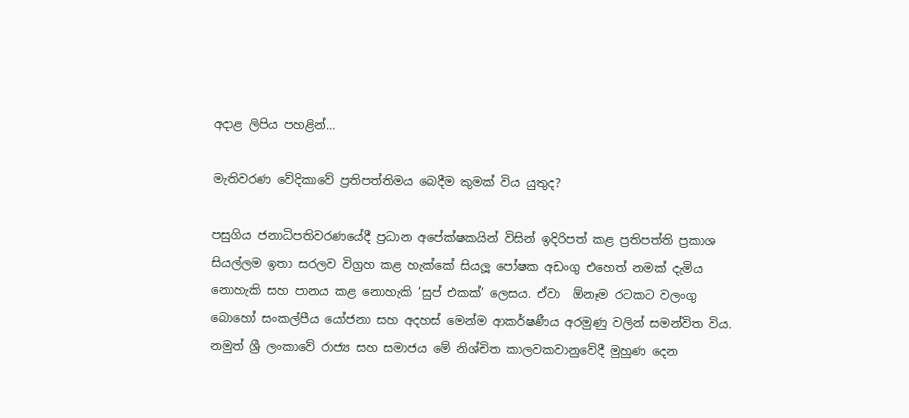අදාළ ලිපිය පහළින්…

මැතිවරණ වේදිකාවේ ප්‍රතිපත්තිමය බෙදීම කුමක් විය යුතුද?

පසුගිය ජනාධිපතිවරණයේදී ප්‍රධාන අපේක්ෂකයින් විසින් ඉදිරිපත් කළ ප්‍රතිපත්ති ප්‍රකාශ සියල්ලම ඉතා සරලව විග්‍රහ කළ හැක්කේ සියලූ පෝෂක අඩංගු එහෙත් නමක් දැමිය නොහැකි සහ පානය කළ නොහැකි ‘සුප් එකක්’ ලෙසය. ඒවා  ඕනෑම රටකට වලංගු බොහෝ සංකල්පීය යෝජනා සහ අදහස් මෙන්ම ආකර්ෂණීය අරමුණු වලින් සමන්විත විය. නමුත් ශ්‍රී ලංකාවේ රාජ්‍ය සහ සමාජය මේ නිශ්චිත කාලවකවානුවේදී මුහුණ දෙන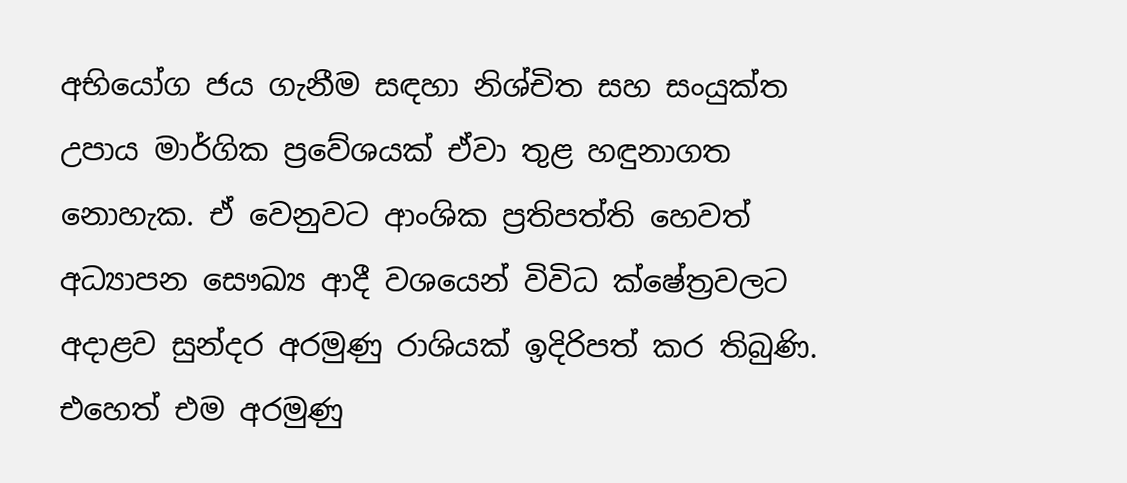අභියෝග ජය ගැනීම සඳහා නිශ්චිත සහ සංයුක්ත උපාය මාර්ගික ප්‍රවේශයක් ඒවා තුළ හඳුනාගත නොහැක. ඒ වෙනුවට ආංශික ප්‍රතිපත්ති හෙවත් අධ්‍යාපන සෞඛ්‍ය ආදී වශයෙන් විවිධ ක්ෂේත්‍රවලට අදාළව සුන්දර අරමුණු රාශියක් ඉදිරිපත් කර තිබුණි. එහෙත් එම අරමුණු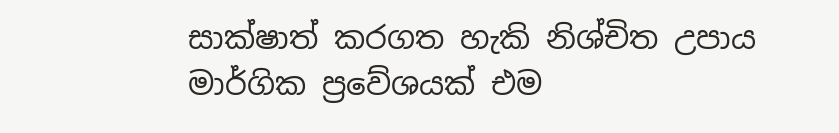සාක්ෂාත් කරගත හැකි නිශ්චිත උපාය මාර්ගික ප්‍රවේශයක් එම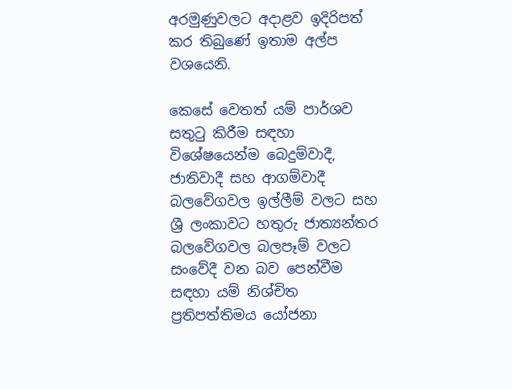අරමුණුවලට අදාළව ඉදිරිපත් කර තිබුණේ ඉතාම අල්ප වශයෙනි.

කෙසේ වෙතත් යම් පාර්ශව සතුටු කිරීම සඳහා විශේෂයෙන්ම බෙදුම්වාදී, ජාතිවාදී සහ ආගම්වාදී බලවේගවල ඉල්ලීම් වලට සහ ශ්‍රී ලංකාවට හතුරු ජාත්‍යන්තර බලවේගවල බලපෑම් වලට සංවේදී වන බව පෙන්වීම සඳහා යම් නිශ්චිත ප්‍රතිපත්තිමය යෝජනා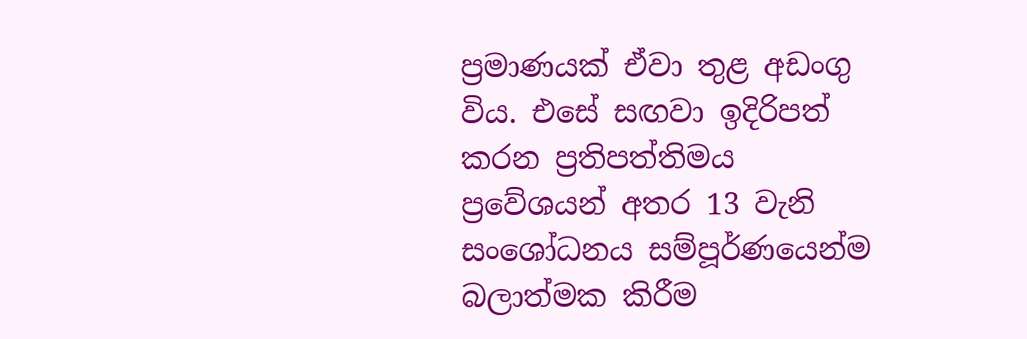ප්‍රමාණයක් ඒවා තුළ අඩංගු විය. එසේ සඟවා ඉදිරිපත් කරන ප්‍රතිපත්තිමය ප්‍රවේශයන් අතර 13 වැනි සංශෝධනය සම්පූර්ණයෙන්ම බලාත්මක කිරීම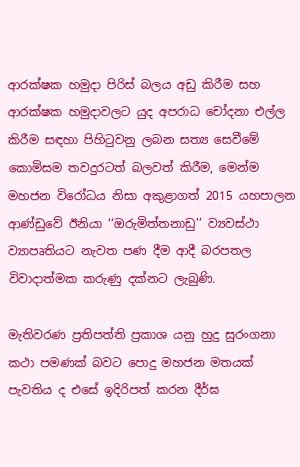ආරක්ෂක හමුදා පිරිස් බලය අඩු කිරීම සහ ආරක්ෂක හමුදාවලට යුද අපරාධ චෝදනා එල්ල කිරීම සඳහා පිහිටුවනු ලබන සත්‍ය සෙවීමේ කොමිසම තවදුරටත් බලවත් කිරීම, මෙන්ම මහජන විරෝධය නිසා අකුළාගත් 2015 යහපාලන ආණ්ඩුවේ ඊනියා ‘‘ඔරුමිත්තනාඩු’’ ව්‍යවස්ථා ව්‍යාපෘතියට නැවත පණ දීම ආදී බරපතල විවාදාත්මක කරුණු දක්නට ලැබුණි.

මැතිවරණ ප්‍රතිපත්ති ප්‍රකාශ යනු හුදු සුරංගනා කථා පමණක් බවට පොදු මහජන මතයක් පැවතිය ද එසේ ඉදිරිපත් කරන දීර්ඝ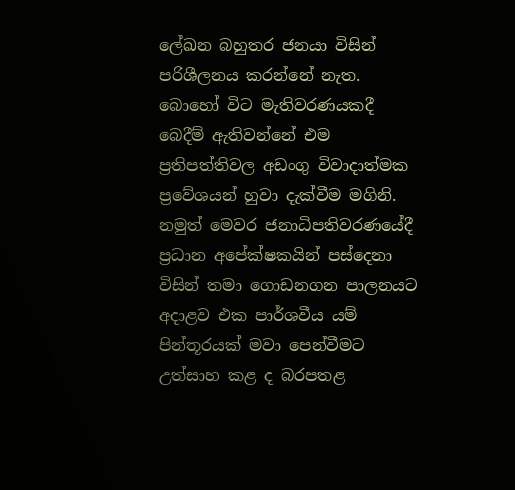ලේඛන බහුතර ජනයා විසින් පරිශීලනය කරන්නේ නැත. බොහෝ විට මැතිවරණයකදී බෙදීම් ඇතිවන්නේ එම ප්‍රතිපත්තිවල අඩංගු විවාදාත්මක ප්‍රවේශයන් හුවා දැක්වීම මගිනි. නමුත් මෙවර ජනාධිපතිවරණයේදී ප්‍රධාන අපේක්ෂකයින් පස්දෙනා විසින් තමා ගොඩනගන පාලනයට අදාළව එක පාර්ශවීය යම් පින්තූරයක් මවා පෙන්වීමට උත්සාහ කළ ද බරපතළ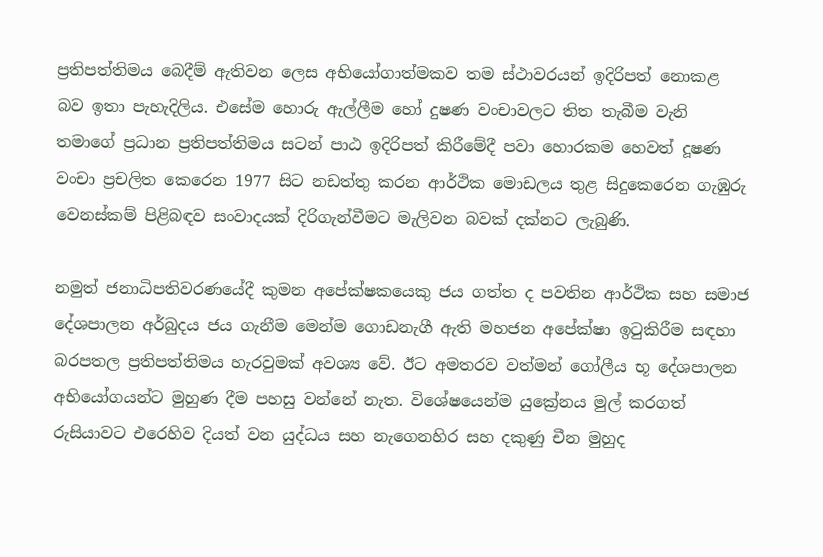ප්‍රතිපත්තිමය බෙදීම් ඇතිවන ලෙස අභියෝගාත්මකව තම ස්ථාවරයන් ඉදිරිපත් නොකළ බව ඉතා පැහැදිලිය. එසේම හොරු ඇල්ලීම හෝ දුෂණ වංචාවලට තිත තැබීම වැනි තමාගේ ප්‍රධාන ප්‍රතිපත්තිමය සටන් පාඨ ඉදිරිපත් කිරීමේදී පවා හොරකම හෙවත් දූෂණ වංචා ප්‍රචලිත කෙරෙන 1977 සිට නඩත්තු කරන ආර්ථික මොඩලය තුළ සිදුකෙරෙන ගැඹුරු වෙනස්කම් පිළිබඳව සංවාදයක් දිරිගැන්වීමට මැලිවන බවක් දක්නට ලැබුණි.

නමුත් ජනාධිපතිවරණයේදී කුමන අපේක්ෂකයෙකු ජය ගත්ත ද පවතින ආර්ථික සහ සමාජ දේශපාලන අර්බුදය ජය ගැනීම මෙන්ම ගොඩනැගී ඇති මහජන අපේක්ෂා ඉටුකිරීම සඳහා බරපතල ප්‍රතිපත්තිමය හැරවුමක් අවශ්‍ය වේ. ඊට අමතරව වත්මන් ගෝලීය භූ දේශපාලන අභියෝගයන්ට මුහුණ දීම පහසු වන්නේ නැත. විශේෂයෙන්ම යුක්‍රේනය මුල් කරගත් රුසියාවට එරෙහිව දියත් වන යුද්ධය සහ නැගෙනහිර සහ දකුණු චීන මුහුද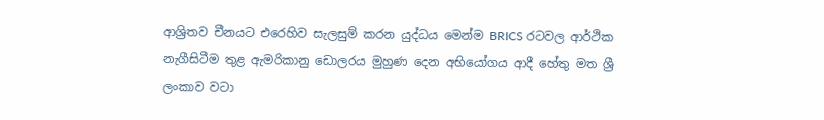ආශ්‍රිතව චීනයට එරෙහිව සැලසුම් කරන යුද්ධය මෙන්ම BRICS රටවල ආර්ථික නැගීසිටීම තුළ ඇමරිකානු ඩොලරය මුහුණ දෙන අභියෝගය ආදී හේතු මත ශ්‍රී ලංකාව වටා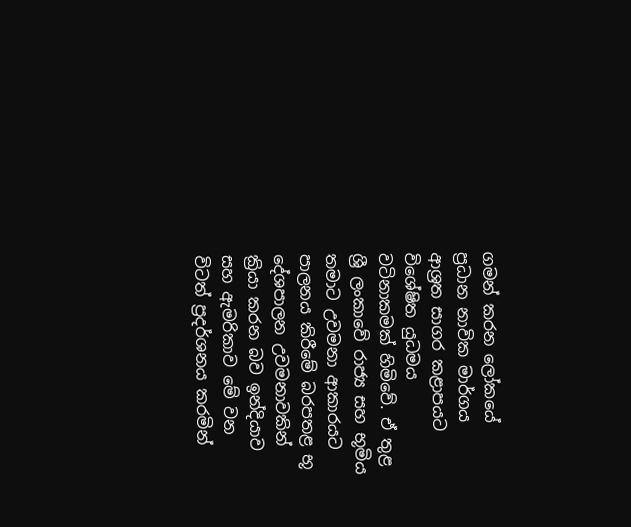ගමන් කරන ලෝකයේ ප්‍රධාන නාවික මාර්ගය ආශ්‍රත සාගර කළාපයට විශේෂිත යුධමය වටිනාකමක් හිමිවේ. ඒ තුළ ශ්‍රී ලංකාවේ රාජ්‍ය සහ භූමිය තමාට උවමනා ආකාරයට පාලනය කිරීමේ බරපතළ භූ දේශපාලන උවමනාවකින් ක්‍රියා කරන බව ඉන්දියාව සහ ඇමරිකාව මේ වන විටත් ප්‍රදර්ශනය කරමින්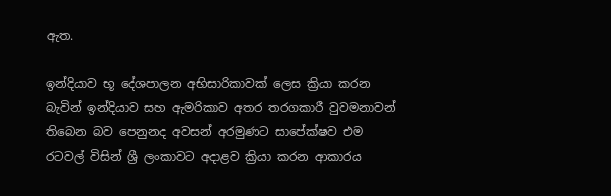ඇත.

ඉන්දියාව භූ දේශපාලන අභිසාරිකාවක් ලෙස ක්‍රියා කරන බැවින් ඉන්දියාව සහ ඇමරිකාව අතර තරගකාරී වුවමනාවන් තිබෙන බව පෙනුනද අවසන් අරමුණට සාපේක්ෂව එම රටවල් විසින් ශ්‍රී ලංකාවට අදාළව ක්‍රියා කරන ආකාරය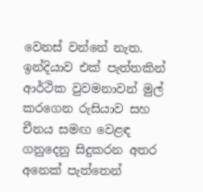වෙනස් වන්නේ නැත. ඉන්දියාව එක් පැත්තකින් ආර්ථික වුවමනාවන් මුල් කරගෙන රුසියාව සහ චීනය සමඟ වෙළඳ ගනුදෙනු සිදුකරන අතර අනෙක් පැත්තෙන්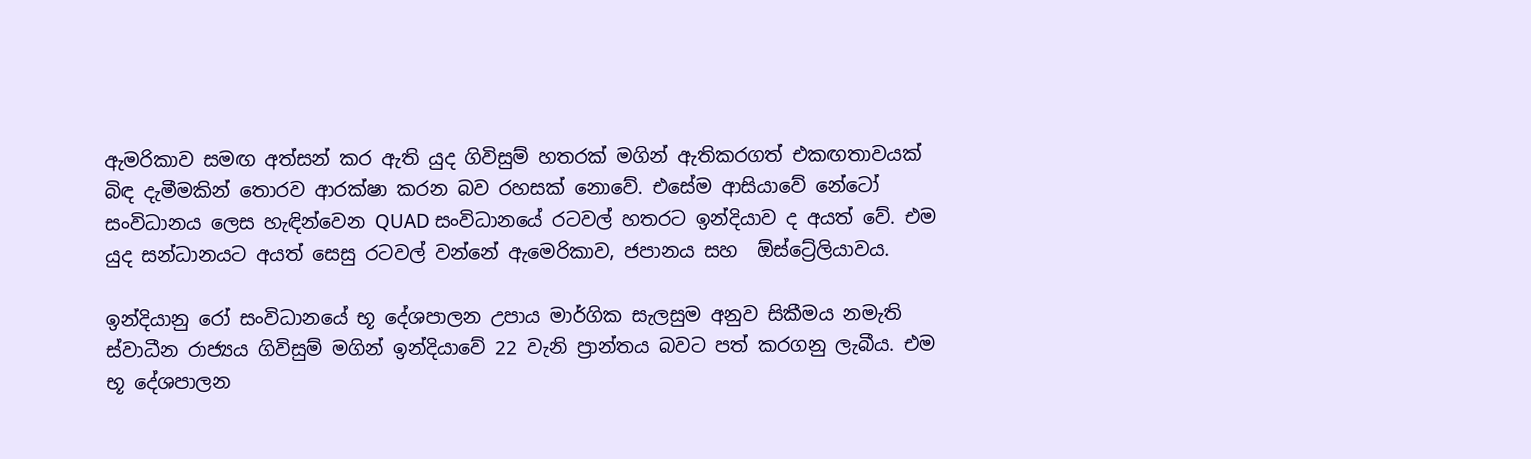ඇමරිකාව සමඟ අත්සන් කර ඇති යුද ගිවිසුම් හතරක් මගින් ඇතිකරගත් එකඟතාවයක් බිඳ දැමීමකින් තොරව ආරක්ෂා කරන බව රහසක් නොවේ. එසේම ආසියාවේ නේටෝ සංවිධානය ලෙස හැඳින්වෙන QUAD සංවිධානයේ රටවල් හතරට ඉන්දියාව ද අයත් වේ. එම යුද සන්ධානයට අයත් සෙසු රටවල් වන්නේ ඇමෙරිකාව, ජපානය සහ  ඕස්ට්‍රේලියාවය.

ඉන්දියානු රෝ සංවිධානයේ භූ දේශපාලන උපාය මාර්ගික සැලසුම අනුව සිකීමය නමැති ස්වාධීන රාජ්‍යය ගිවිසුම් මගින් ඉන්දියාවේ 22 වැනි ප්‍රාන්තය බවට පත් කරගනු ලැබීය. එම භූ දේශපාලන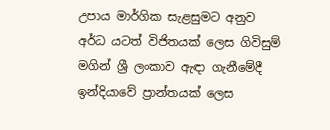උපාය මාර්ගික සැළසුමට අනුව අර්ධ යටත් විජිතයක් ලෙස ගිවිසුම් මගින් ශ්‍රී ලංකාව ඇඳා ගැනීමේදී ඉන්දියාවේ ප්‍රාන්තයක් ලෙස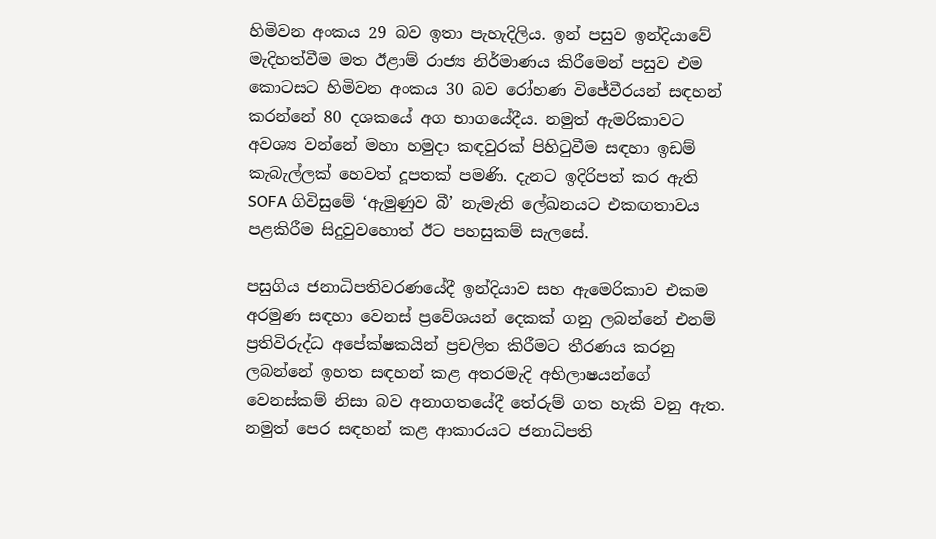හිමිවන අංකය 29 බව ඉතා පැහැදිලිය. ඉන් පසුව ඉන්දියාවේ මැදිහත්වීම මත ඊළාම් රාජ්‍ය නිර්මාණය කිරීමෙන් පසුව එම කොටසට හිමිවන අංකය 30 බව රෝහණ විජේවීරයන් සඳහන් කරන්නේ 80 දශකයේ අග භාගයේදීය. නමුත් ඇමරිකාවට අවශ්‍ය වන්නේ මහා හමුදා කඳවුරක් පිහිටුවීම සඳහා ඉඩම් කැබැල්ලක් හෙවත් දූපතක් පමණි. දැනට ඉදිරිපත් කර ඇති SOFA ගිවිසුමේ ‘ඇමුණුව බී’ නැමැති ලේඛනයට එකඟතාවය පළකිරීම සිදුවුවහොත් ඊට පහසුකම් සැලසේ.

පසුගිය ජනාධිපතිවරණයේදී ඉන්දියාව සහ ඇමෙරිකාව එකම අරමුණ සඳහා වෙනස් ප්‍රවේශයන් දෙකක් ගනු ලබන්නේ එනම් ප්‍රතිවිරුද්ධ අපේක්ෂකයින් ප්‍රචලිත කිරීමට තීරණය කරනු ලබන්නේ ඉහත සඳහන් කළ අතරමැදි අභිලාෂයන්ගේ වෙනස්කම් නිසා බව අනාගතයේදී තේරුම් ගත හැකි වනු ඇත. නමුත් පෙර සඳහන් කළ ආකාරයට ජනාධිපති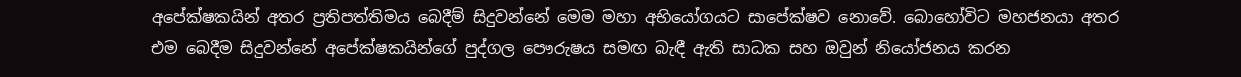අපේක්ෂකයින් අතර ප්‍රතිපත්තිමය බෙදීම් සිදුවන්නේ මෙම මහා අභියෝගයට සාපේක්ෂව නොවේ. බොහෝවිට මහජනයා අතර එම බෙදීම සිදුවන්නේ අපේක්ෂකයින්ගේ පුද්ගල පෞරුෂය සමඟ බැඳී ඇති සාධක සහ ඔවුන් නියෝජනය කරන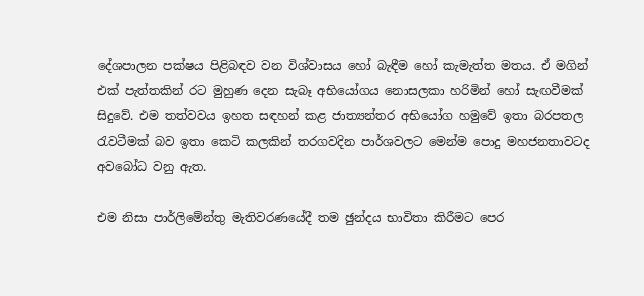දේශපාලන පක්ෂය පිළිබඳව වන විශ්වාසය හෝ බැඳීම හෝ කැමැත්ත මතය. ඒ මගින් එක් පැත්තකින් රට මුහුණ දෙන සැබෑ අභියෝගය නොසලකා හරිමින් හෝ සැඟවීමක් සිදුවේ. එම තත්වවය ඉහත සඳහන් කළ ජාත්‍යන්තර අභියෝග හමුවේ ඉතා බරපතල රැවටීමක් බව ඉතා කෙටි කලකින් තරගවදින පාර්ශවලට මෙන්ම පොදු මහජනතාවටද අවබෝධ වනු ඇත.

එම නිසා පාර්ලිමේන්තු මැතිවරණයේදී තම ඡුන්දය භාවිතා කිරීමට පෙර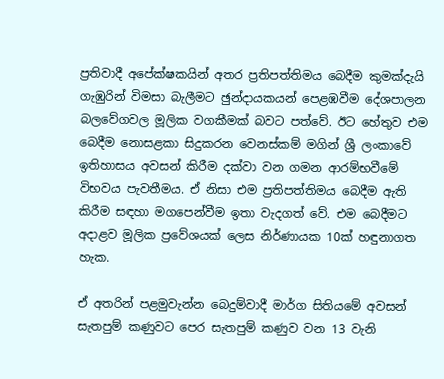ප්‍රතිවාදී අපේක්ෂකයින් අතර ප්‍රතිපත්තිමය බෙදීම කුමක්දැයි ගැඹුරින් විමසා බැලීමට ඡුන්දායකයන් පෙළඹවීම දේශපාලන බලවේගවල මූලික වගකීමක් බවට පත්වේ. ඊට හේතුව එම බෙදීම නොසළකා සිදුකරන වෙනස්කම් මගින් ශ්‍රී ලංකාවේ ඉතිහාසය අවසන් කිරීම දක්වා වන ගමන ආරම්භවීමේ විභවය පැවතීමය. ඒ නිසා එම ප්‍රතිපත්තිමය බෙදීම ඇති කිරීම සඳහා මගපෙන්වීම ඉතා වැදගත් වේ. එම බෙදීමට අදාළව මූලික ප්‍රවේශයක් ලෙස නිර්ණායක 10ක් හඳුනාගත හැක.

ඒ අතරින් පළමුවැන්න බෙදුම්වාදී මාර්ග සිතියමේ අවසන් සැතපුම් කණුවට පෙර සැතපුම් කණුව වන 13 වැනි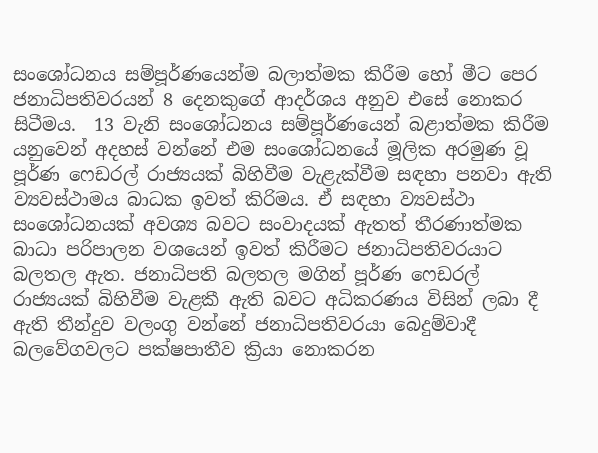සංශෝධනය සම්පූර්ණයෙන්ම බලාත්මක කිරීම හෝ මීට පෙර ජනාධිපතිවරයන් 8 දෙනකුගේ ආදර්ශය අනුව එසේ නොකර සිටීමය.  13 වැනි සංශෝධනය සම්පූර්ණයෙන් බළාත්මක කිරීම යනුවෙන් අදහස් වන්නේ එම සංශෝධනයේ මූලික අරමුණ වූ පූර්ණ ෆෙඩරල් රාජ්‍යයක් බිහිවීම වැළැක්වීම සඳහා පනවා ඇති ව්‍යවස්ථාමය බාධක ඉවත් කිරිමය. ඒ සඳහා ව්‍යවස්ථා සංශෝධනයක් අවශ්‍ය බවට සංවාදයක් ඇතත් තීරණාත්මක බාධා පරිපාලන වශයෙන් ඉවත් කිරීමට ජනාධිපතිවරයාට බලතල ඇත. ජනාධිපති බලතල මගින් පූර්ණ ෆෙඩරල් රාජ්‍යයක් බිහිවීම වැළකී ඇති බවට අධිකරණය විසින් ලබා දී ඇති තීන්දුව වලංගු වන්නේ ජනාධිපතිවරයා බෙදුම්වාදී බලවේගවලට පක්ෂපාතීව ක්‍රියා නොකරන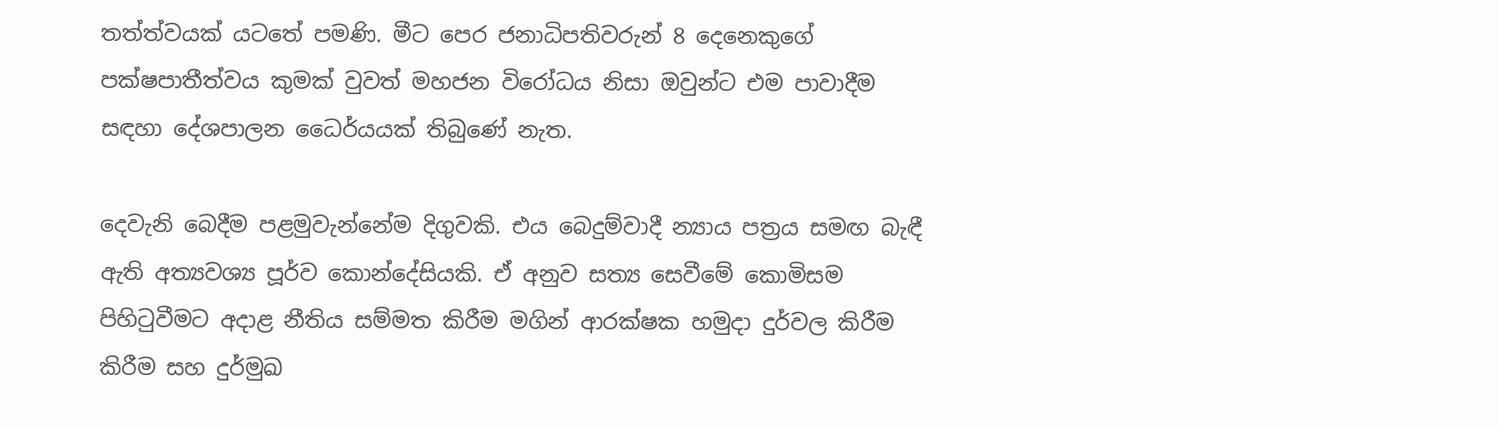තත්ත්වයක් යටතේ පමණි. මීට පෙර ජනාධිපතිවරුන් 8 දෙනෙකුගේ පක්ෂපාතීත්වය කුමක් වුවත් මහජන විරෝධය නිසා ඔවුන්ට එම පාවාදීම සඳහා දේශපාලන ධෛර්යයක් තිබුණේ නැත.

දෙවැනි බෙදීම පළමුවැන්නේම දිගුවකි. එය බෙදුම්වාදී න්‍යාය පත්‍රය සමඟ බැඳී ඇති අත්‍යවශ්‍ය පූර්ව කොන්දේසියකි. ඒ අනුව සත්‍ය සෙවීමේ කොමිසම පිහිටුවීමට අදාළ නීතිය සම්මත කිරීම මගින් ආරක්ෂක හමුදා දුර්වල කිරීම කිරීම සහ දුර්මුඛ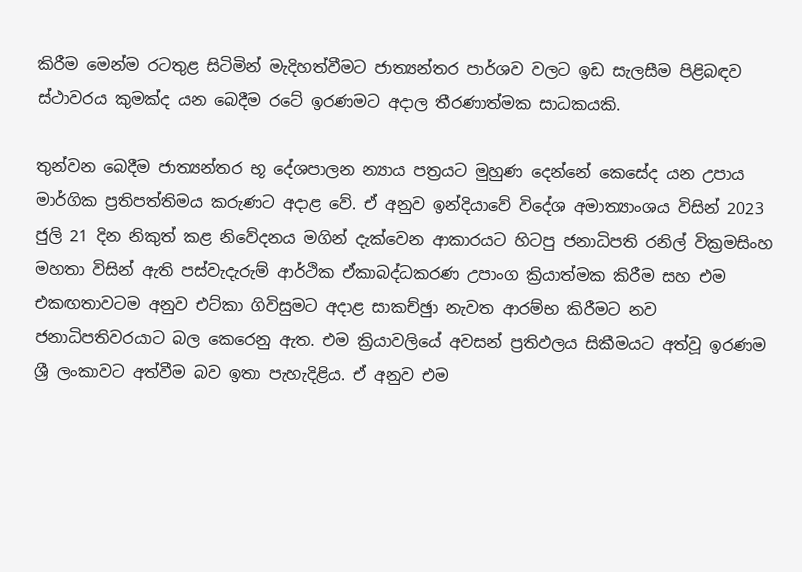කිරීම මෙන්ම රටතුළ සිටිමින් මැදිහත්වීමට ජාත්‍යන්තර පාර්ශව වලට ඉඩ සැලසීම පිළිබඳව ස්ථාවරය කුමක්ද යන බෙදීම රටේ ඉරණමට අදාල තීරණාත්මක සාධකයකි.

තුන්වන බෙදීම ජාත්‍යන්තර භූ දේශපාලන න්‍යාය පත්‍රයට මුහුණ දෙන්නේ කෙසේද යන උපාය මාර්ගික ප්‍රතිපත්තිමය කරුණට අදාළ වේ. ඒ අනුව ඉන්දියාවේ විදේශ අමාත්‍යාංශය විසින් 2023 ජුලි 21 දින නිකුත් කළ නිවේදනය මගින් දැක්වෙන ආකාරයට හිටපු ජනාධිපති රනිල් වික්‍රමසිංහ මහතා විසින් ඇති පස්වැදැරුම් ආර්ථික ඒකාබද්ධකරණ උපාංග ක්‍රියාත්මක කිරීම සහ එම එකඟතාවටම අනුව එට්කා ගිවිසුමට අදාළ සාකච්ඡුා නැවත ආරම්භ කිරීමට නව ජනාධිපතිවරයාට බල කෙරෙනු ඇත. එම ක්‍රියාවලියේ අවසන් ප්‍රතිඵලය සිකීමයට අත්වූ ඉරණම ශ්‍රී ලංකාවට අත්වීම බව ඉතා පැහැදිළිය. ඒ අනුව එම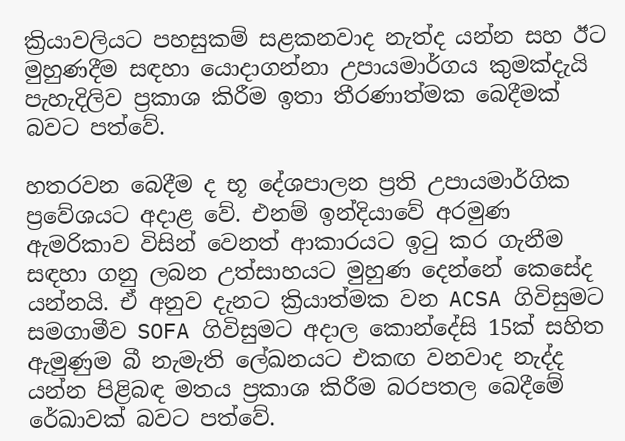ක්‍රියාවලියට පහසුකම් සළකනවාද නැත්ද යන්න සහ ඊට මුහුණදීම සඳහා යොදාගන්නා උපායමාර්ගය කුමක්දැයි පැහැදිලිව ප්‍රකාශ කිරීම ඉතා තීරණාත්මක බෙදීමක් බවට පත්වේ.

හතරවන බෙදීම ද භූ දේශපාලන ප්‍රති උපායමාර්ගික ප්‍රවේශයට අදාළ වේ. එනම් ඉන්දියාවේ අරමුණ ඇමරිකාව විසින් වෙනත් ආකාරයට ඉටු කර ගැනීම සඳහා ගනු ලබන උත්සාහයට මුහුණ දෙන්නේ කෙසේද යන්නයි. ඒ අනුව දැනට ක්‍රියාත්මක වන ACSA ගිවිසුමට සමගාමීව SOFA ගිවිසුමට අදාල කොන්දේසි 15ක් සහිත ඇමුණුම බී නැමැති ලේඛනයට එකඟ වනවාද නැද්ද යන්න පිළිබඳ මතය ප්‍රකාශ කිරීම බරපතල බෙදීමේ රේඛාවක් බවට පත්වේ.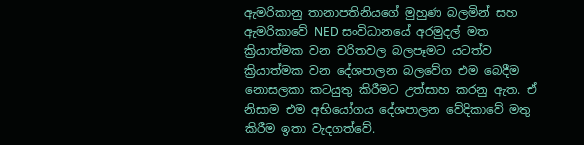ඇමරිකානු තානාපතිනියගේ මුහුණ බලමින් සහ ඇමරිකාවේ NED සංවිධානයේ අරමුදල් මත ක්‍රියාත්මක වන චරිතවල බලපෑමට යටත්ව ක්‍රියාත්මක වන දේශපාලන බලවේග එම බෙදීම නොසලකා කටයුතු කිරීමට උත්සාහ කරනු ඇත. ඒ නිසාම එම අභියෝගය දේශපාලන වේදිකාවේ මතු කිරීම ඉතා වැදගත්වේ.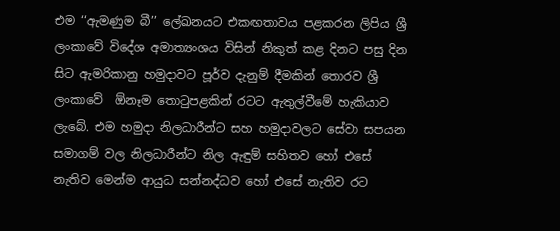එම ‘‘ඇමණුම බී’’ ලේඛනයට එකඟතාවය පළකරන ලිපිය ශ්‍රී ලංකාවේ විදේශ අමාත්‍යංශය විසින් නිකුත් කළ දිනට පසු දින සිට ඇමරිකානු හමුදාවට පූර්ව දැනුම් දීමකින් තොරව ශ්‍රී ලංකාවේ  ඕනෑම තොටුපළකින් රටට ඇතුල්වීමේ හැකියාව ලැබේ. එම හමුදා නිලධාරීන්ට සහ හමුදාවලට සේවා සපයන සමාගම් වල නිලධාරීන්ට නිල ඇඳුම් සහිතව හෝ එසේ නැතිව මෙන්ම ආයුධ සන්නද්ධව හෝ එසේ නැතිව රට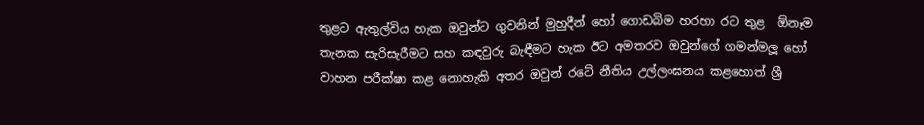තුළට ඇතුල්විය හැක ඔවුන්ට ගුවනින් මුහුදීන් හෝ ගොඩබිම හරහා රට තුළ  ඕනෑම තැනක සැරිසැරීමට සහ කඳවුරු බැඳීමට හැක ඊට අමතරව ඔවුන්ගේ ගමන්මලූ හෝ වාහන පරීක්ෂා කළ නොහැකි අතර ඔවුන් රටේ නීතිය උල්ලංඝනය කළහොත් ශ්‍රී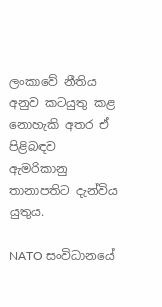ලංකාවේ නීතිය අනුව කටයුතු කළ නොහැකි අතර ඒ පිළිබඳව ඇමරිකානු තානාපතිට දැන්විය යුතුය.

NATO සංවිධානයේ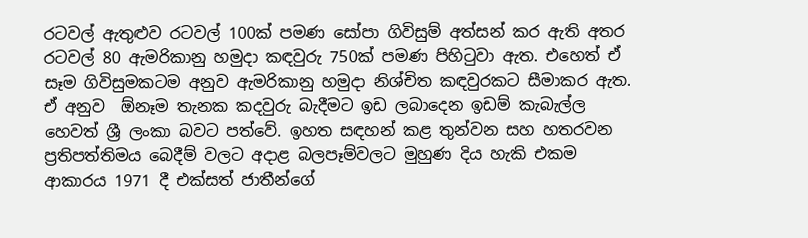රටවල් ඇතුළුව රටවල් 100ක් පමණ සෝපා ගිවිසුම් අත්සන් කර ඇති අතර රටවල් 80 ඇමරිකානු හමුදා කඳවුරු 750ක් පමණ පිහිටුවා ඇත. එහෙත් ඒ සෑම ගිවිසුමකටම අනුව ඇමරිකානු හමුදා නිශ්චිත කඳවුරකට සීමාකර ඇත. ඒ අනුව  ඕනෑම තැනක කදවුරු බැදීමට ඉඩ ලබාදෙන ඉඩම් කැබැල්ල හෙවත් ශ්‍රී ලංකා බවට පත්වේ. ඉහත සඳහන් කළ තුන්වන සහ හතරවන ප්‍රතිපත්තිමය බෙදීම් වලට අදාළ බලපෑම්වලට මුහුණ දිය හැකි එකම ආකාරය 1971 දී එක්සත් ජාතීන්ගේ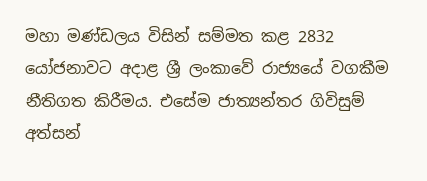මහා මණ්ඩලය විසින් සම්මත කළ 2832 යෝජනාවට අදාළ ශ්‍රී ලංකාවේ රාජ්‍යයේ වගකීම නීතිගත කිරීමය. එසේම ජාත්‍යන්තර ගිවිසුම් අත්සන්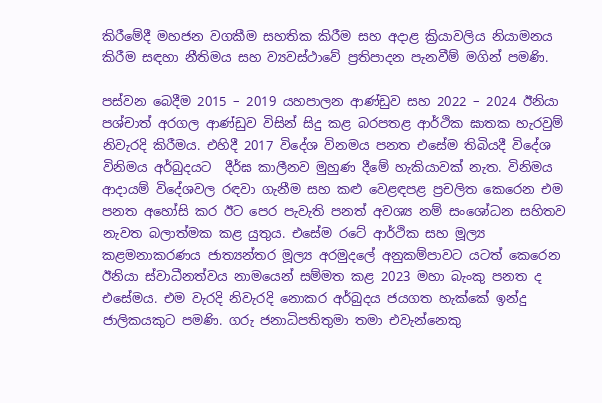කිරීමේදී මහජන වගකීම සහතික කිරීම සහ අදාළ ක්‍රියාවලිය නියාමනය කිරීම සඳහා නීතිමය සහ ව්‍යවස්ථාවේ ප්‍රතිපාදන පැනවීම් මගින් පමණි.

පස්වන බෙදීම 2015 – 2019 යහපාලන ආණ්ඩුව සහ 2022 – 2024 ඊනියා පශ්චාත් අරගල ආණ්ඩුව විසින් සිදු කළ බරපතළ ආර්ථික ඝාතක හැරවුම් නිවැරදි කිරීමය. එහිදී 2017 විදේශ විනමය පනත එසේම තිබියදී විදේශ විනිමය අර්බුදයට  දීර්ඝ කාලීනව මුහුණ දීමේ හැකියාවක් නැත. විනිමය ආදායම් විදේශවල රඳවා ගැනීම සහ කළු වෙළඳපළ ප්‍රචලිත කෙරෙන එම පනත අහෝසි කර ඊට පෙර පැවැති පනත් අවශ්‍ය නම් සංශෝධන සහිතව නැවත බලාත්මක කළ යුතුය. එසේම රටේ ආර්ථික සහ මූල්‍ය කළමනාකරණය ජාත්‍යන්තර මූල්‍ය අරමුදලේ අනුකම්පාවට යටත් කෙරෙන ඊනියා ස්වාධීනත්වය නාමයෙන් සම්මත කළ 2023 මහා බැංකු පනත ද එසේමය. එම වැරදි නිවැරදි නොකර අර්බුදය ජයගත හැක්කේ ඉන්දු ජාලිකයකුට පමණි. ගරු ජනාධිපතිතුමා තමා එවැන්නෙකු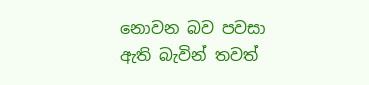නොවන බව පවසා ඇති බැවින් තවත්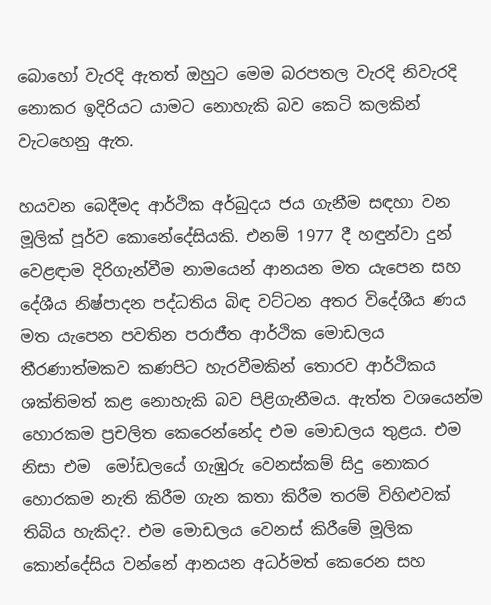බොහෝ වැරදි ඇතත් ඔහුට මෙම බරපතල වැරදි නිවැරදි නොකර ඉදිරියට යාමට නොහැකි බව කෙටි කලකින් වැටහෙනු ඇත.

හයවන බෙදීමද ආර්ථික අර්බුදය ජය ගැනීම සඳහා වන මූලික් පූර්ව කොනේදේසියකි. එනම් 1977 දී හඳුන්වා දුන් වෙළඳාම දිරිගැන්වීම නාමයෙන් ආනයන මත යැපෙන සහ දේශීය නිෂ්පාදන පද්ධතිය බිඳ වට්ටන අතර විදේශීය ණය මත යැපෙන පවතින පරාජීත ආර්ථික මොඩලය තීරණාත්මකව කණපිට හැරවීමකින් තොරව ආර්ථිකය ශක්තිමත් කළ නොහැකි බව පිළිගැනීමය. ඇත්ත වශයෙන්ම හොරකම ප්‍රචලිත කෙරෙන්නේද එම මොඩලය තුළය. එම නිසා එම  මෝඩලයේ ගැඹුරු වෙනස්කම් සිදු නොකර හොරකම නැති කිරීම ගැන කතා කිරීම තරම් විහිළුවක්  තිබිය හැකිද?. එම මොඩලය වෙනස් කිරීමේ මූලික කොන්දේසිය වන්නේ ආනයන අධර්මත් කෙරෙන සහ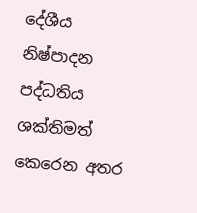දේශීය නිෂ්පාදන පද්ධතිය ශක්තිමත් කෙරෙන අතර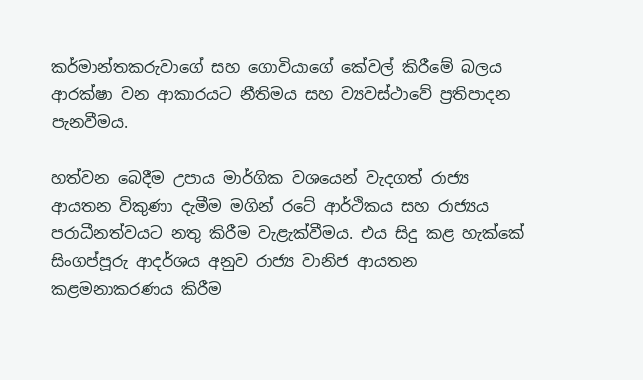කර්මාන්තකරුවාගේ සහ ගොවියාගේ කේවල් කිරීමේ බලය ආරක්ෂා වන ආකාරයට නීතිමය සහ ව්‍යවස්ථාවේ ප්‍රතිපාදන පැනවීමය.

හත්වන බෙදීම උපාය මාර්ගික වශයෙන් වැදගත් රාජ්‍ය ආයතන විකුණා දැමීම මගින් රටේ ආර්ථිකය සහ රාජ්‍යය පරාධීනත්වයට නතු කිරීම වැළැක්වීමය. එය සිදු කළ හැක්කේ සිංගප්පූරු ආදර්ශය අනුව රාජ්‍ය වානිජ ආයතන කළමනාකරණය කිරීම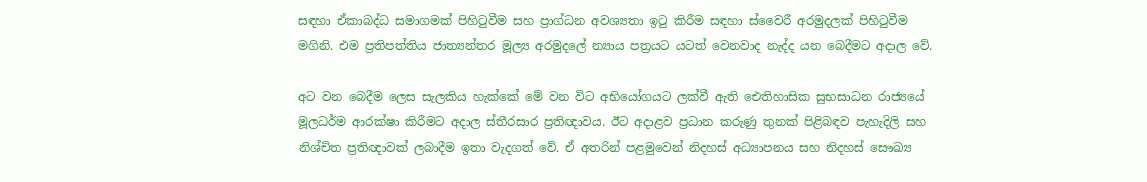සඳහා ඒකාබද්ධ සමාගමක් පිහිටුවීම සහ ප්‍රාග්ධන අවශ්‍යතා ඉටු කිරීම සඳහා ස්වෛරී අරමුදලක් පිහිටුවීම මගිනි. එම ප්‍රතිපත්තිය ජාත්‍යන්තර මූල්‍ය අරමුදලේ න්‍යාය පත්‍රයට යටත් වෙනවාද නැද්ද යන බෙදීමට අදාල වේ.

අට වන බෙදීම ලෙස සැලකිය හැක්කේ මේ වන විට අභියෝගයට ලක්වී ඇති ඓතිහාසික සුභසාධන රාජ්‍යයේ මූලධර්ම ආරක්ෂා කිරීමට අදාල ස්තීරසාර ප්‍රතිඥාවය. ඊට අදාළව ප්‍රධාන කරුණු තුනක් පිළිබඳව පැහැදිලි සහ නිශ්චිත ප්‍රතිඥාවක් ලබාදීම ඉතා වැදගත් වේ. ඒ අතරින් පළමුවෙන් නිදහස් අධ්‍යාපනය සහ නිදහස් සෞඛ්‍ය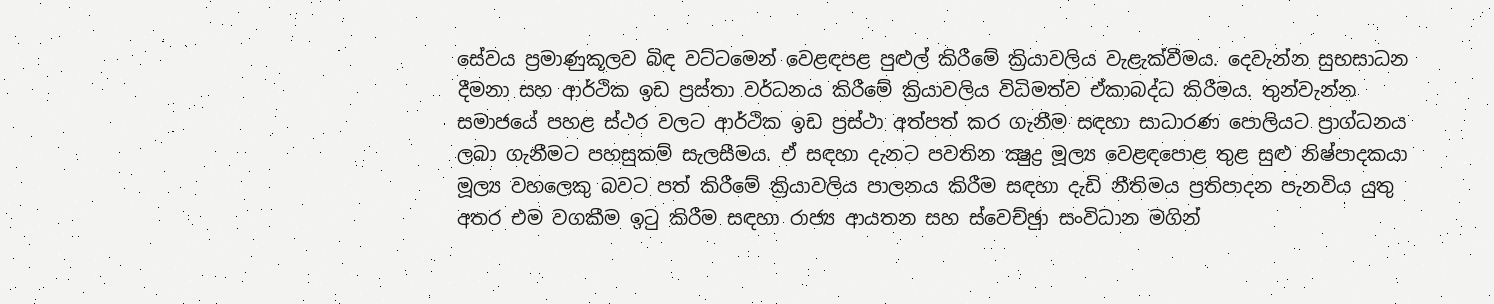සේවය ප්‍රමාණුකූලව බිඳ වට්ටමෙන් වෙළඳපළ පුළුල් කිරීමේ ක්‍රියාවලිය වැළැක්වීමය. දෙවැන්න සුභසාධන දීමනා සහ ආර්ථික ඉඩ ප්‍රස්තා වර්ධනය කිරීමේ ක්‍රියාවලිය විධිමත්ව ඒකාබද්ධ කිරීමය. තුන්වැන්න සමාජයේ පහළ ස්ථර වලට ආර්ථික ඉඩ ප්‍රස්ථා අත්පත් කර ගැනීම සඳහා සාධාරණ පොලියට ප්‍රාග්ධනය ලබා ගැනීමට පහසුකම් සැලසීමය. ඒ සඳහා දැනට පවතින ක්‍ෂුද්‍ර මූල්‍ය වෙළඳපොළ තුළ සුළු නිෂ්පාදකයා මූල්‍ය වහලෙකු බවට පත් කිරීමේ ක්‍රියාවලිය පාලනය කිරීම සඳහා දැඩි නීතිමය ප්‍රතිපාදන පැනවිය යුතු අතර එම වගකීම ඉටු කිරීම සඳහා රාජ්‍ය ආයතන සහ ස්වෙච්ඡුා සංවිධාන මගින්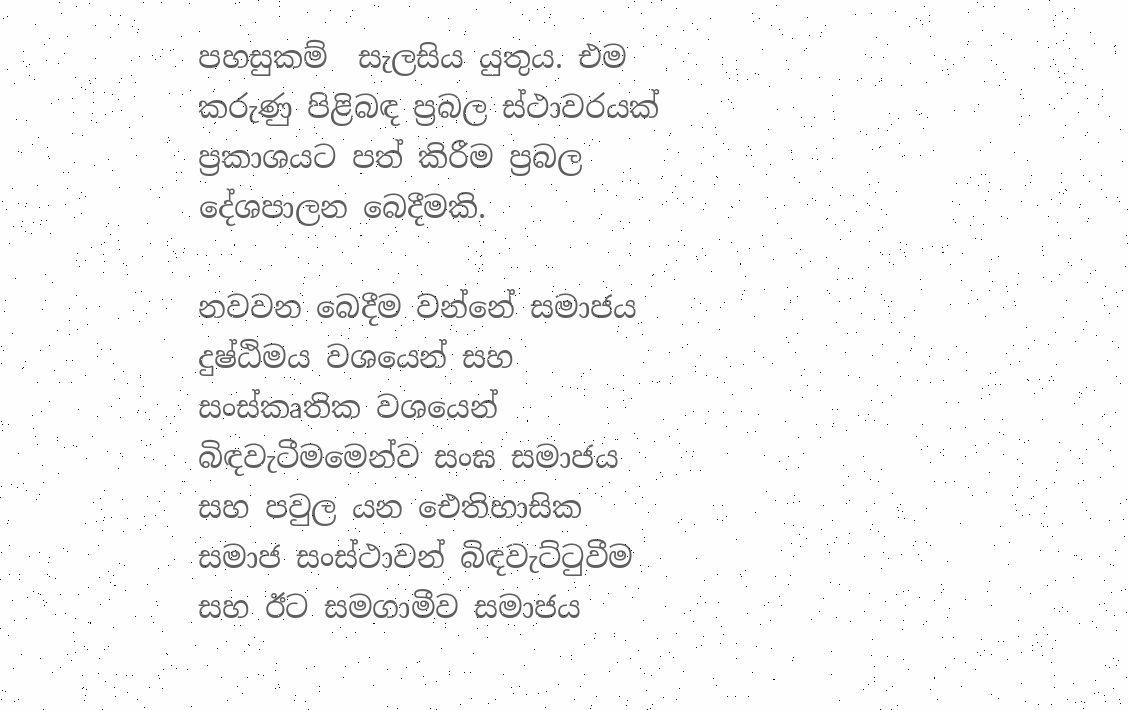පහසුකම්  සැලසිය යුතුය. එම කරුණු පිළිබඳ ප්‍රබල ස්ථාවරයක් ප්‍රකාශයට පත් කිරීම ප්‍රබල දේශපාලන බෙදීමකි.

නවවන බෙදීම වන්නේ සමාජය දුෂ්ඨිමය වශයෙන් සහ සංස්කෘතික වශයෙන් බිඳවැටීමමෙන්ව සංඝ සමාජය සහ පවුල යන ඓතිහාසික සමාජ සංස්ථාවන් බිඳවැට්ටුවීම සහ ඊට සමගාමීව සමාජය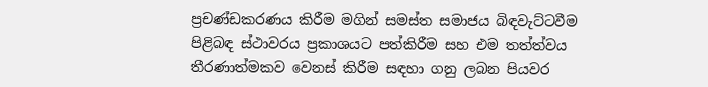ප්‍රචණ්ඩකරණය කිරීම මගින් සමස්ත සමාජය බිඳවැට්ටවීම පිළිබඳ ස්ථාවරය ප්‍රකාශයට පත්කිරීම සහ එම තත්ත්වය තීරණාත්මකව වෙනස් කිරීම සඳහා ගනු ලබන පියවර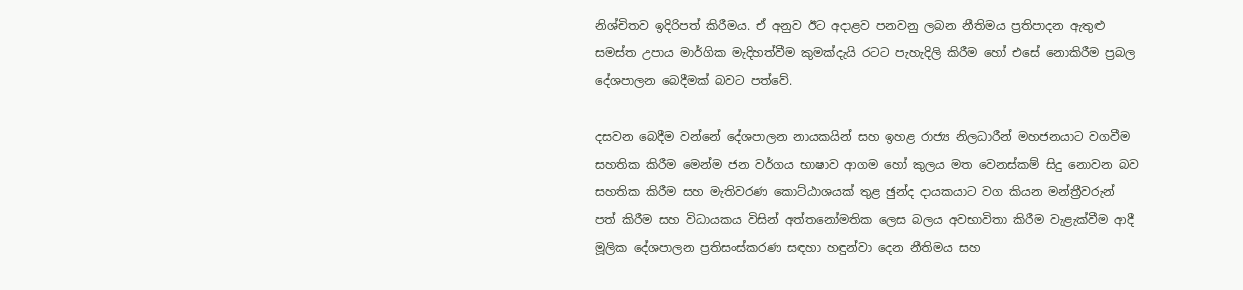නිශ්චිතව ඉදිරිපත් කිරීමය. ඒ අනුව ඊට අදාළව පනවනු ලබන නීතිමය ප්‍රතිපාදන ඇතුළු සමස්ත උපාය මාර්ගික මැදිහත්වීම කුමක්දැයි රටට පැහැදිලි කිරීම හෝ එසේ නොකිරීම ප්‍රබල දේශපාලන බෙදීමක් බවට පත්වේ.

දසවන බෙදීම වන්නේ දේශපාලන නායකයින් සහ ඉහළ රාජ්‍ය නිලධාරීන් මහජනයාට වගවීම සහතික කිරීම මෙන්ම ජන වර්ගය භාෂාව ආගම හෝ කුලය මත වෙනස්කම් සිදු නොවන බව සහතික කිරීම සහ මැතිවරණ කොට්ඨාශයක් තුළ ඡුන්ද දායකයාට වග කියන මන්ත්‍රීවරුන් පත් කිරීම සහ විධායකය විසින් අත්තනෝමතික ලෙස බලය අවභාවිතා කිරීම වැළැක්වීම ආදී මූලික දේශපාලන ප්‍රතිසංස්කරණ සඳහා හඳුන්වා දෙන නීතිමය සහ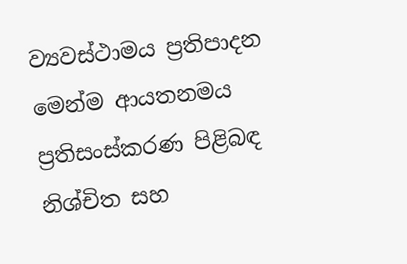ව්‍යවස්ථාමය ප්‍රතිපාදන මෙන්ම ආයතනමය ප්‍රතිසංස්කරණ පිළිබඳ නිශ්චිත සහ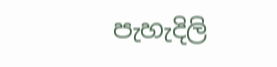පැහැදිලි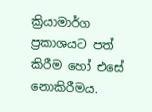ක්‍රියාමාර්ග ප්‍රකාශයට පත් කිරීම හෝ එසේ නොකිරීමය.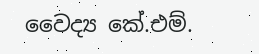වෛද්‍ය කේ.එම්.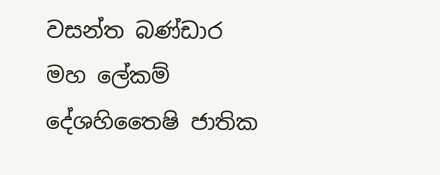වසන්ත බණ්ඩාර
මහ ලේකම්
දේශහිතෛෂි ජාතික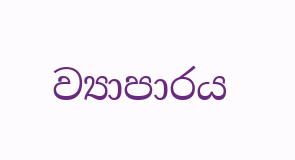ව්‍යාපාරය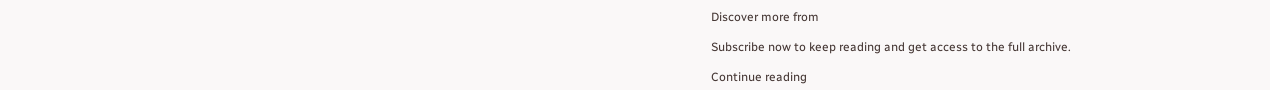Discover more from

Subscribe now to keep reading and get access to the full archive.

Continue reading